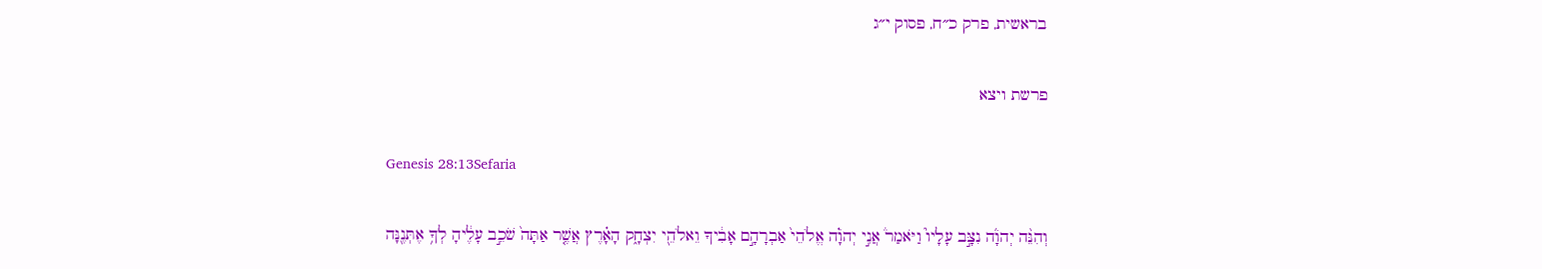בראשית, פרק כ״ח, פסוק י״ג

פרשת ויצא

Genesis 28:13Sefaria

וְהִנֵּ֨ה יְהֹוָ֜ה נִצָּ֣ב עָלָיו֮ וַיֹּאמַר֒ אֲנִ֣י יְהֹוָ֗ה אֱלֹהֵי֙ אַבְרָהָ֣ם אָבִ֔יךָ וֵאלֹהֵ֖י יִצְחָ֑ק הָאָ֗רֶץ אֲשֶׁ֤ר אַתָּה֙ שֹׁכֵ֣ב עָלֶ֔יהָ לְךָ֥ אֶתְּנֶ֖נָּה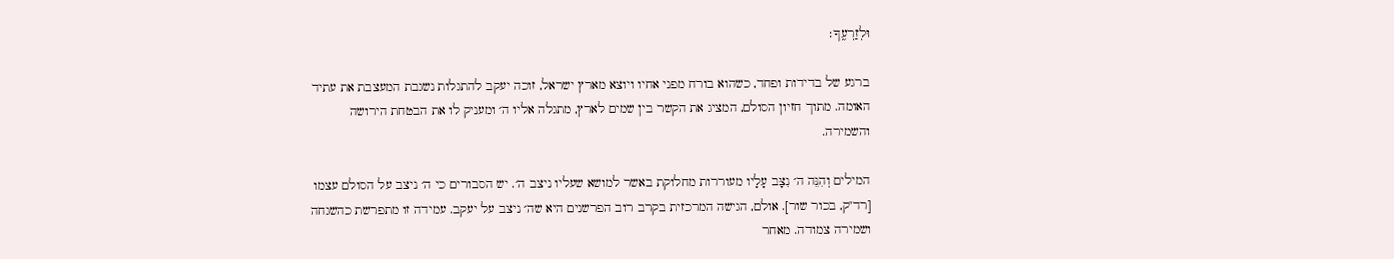וּלְזַרְעֶֽךָ׃

ברגע של בדידות ופחד, כשהוא בורח מפני אחיו ויוצא מארץ ישראל, זוכה יעקב להתגלות נשגבת המעצבת את עתיד האומה. מתוך חזיון הסולם, המציג את הקשר בין שמים לארץ, מתגלה אליו ה׳ ומעניק לו את הבטחת הירושה והשמירה.

המילים וְהִנֵּה ה׳ נִצָּב עָלָיו מעוררות מחלוקת באשר למושא שעליו ניצב ה׳. יש הסבורים כי ה׳ ניצב על הסולם עצמו [רד"ק, בכור שור]. אולם, הגישה המרכזית בקרב רוב הפרשנים היא שה׳ ניצב על יעקב. עמידה זו מתפרשת כהשגחה ושמירה צמודה. מאחר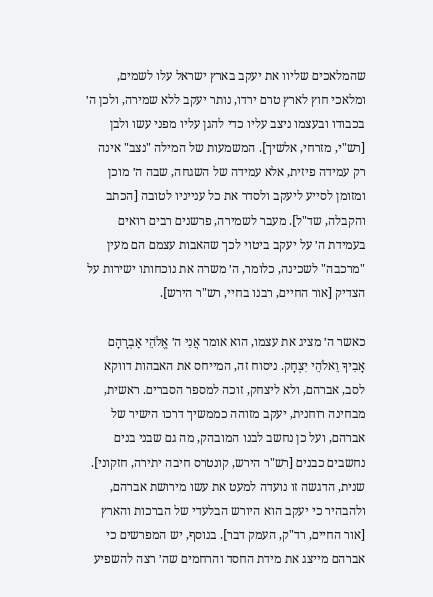שהמלאכים שליוו את יעקב בארץ ישראל עלו לשמים, ומלאכי חוץ לארץ טרם ירדו, נותר יעקב ללא שמירה, ולכן ה׳ בכבודו ובעצמו ניצב עליו כדי להגן עליו מפני עשו ולבן [רש"י, מזרחי, אלשיך]. המשמעות של המילה "נצב" אינה רק עמידה פיזית, אלא עמידה של השגחה, שבה ה׳ מוכן ומזומן לסייע ליעקב ולסדר את כל ענייניו לטובה [הכתב והקבלה, שד"ל]. מעבר לשמירה, פרשנים רבים רואים בעמידת ה׳ על יעקב ביטוי לכך שהאבות עצמם הם מעין "מרכבה" לשכינה, כלומר, ה׳ משרה את נוכחותו ישירות על הצדיק [אור החיים, רבנו בחיי, רש"ר הירש].

כאשר ה׳ מציג את עצמו, הוא אומר אֲנִי ה׳ אֱלֹהֵי אַבְרָהָם אָבִיךָ וֵאלֹהֵי יִצְחָק. ניסוח זה, המייחס את האבהות דווקא לסב, אברהם, ולא ליצחק, זוכה למספר הסברים. ראשית, מבחינה רוחנית, יעקב מזוהה כממשיך דרכו הישיר של אברהם, ועל כן נחשב לבנו המובהק, מה גם שבני בנים נחשבים כבנים [רש"ר הירש, קונטרס חיבה יתירה, חזקוני]. שנית, הדגשה זו נועדה למעט את עשו מירושת אברהם, ולהבהיר כי יעקב הוא היורש הבלעדי של הברכות והארץ [אור החיים, רד"ק, העמק דבר]. בנוסף, יש המפרשים כי אברהם מייצג את מידת החסד והרחמים שה׳ רצה להשפיע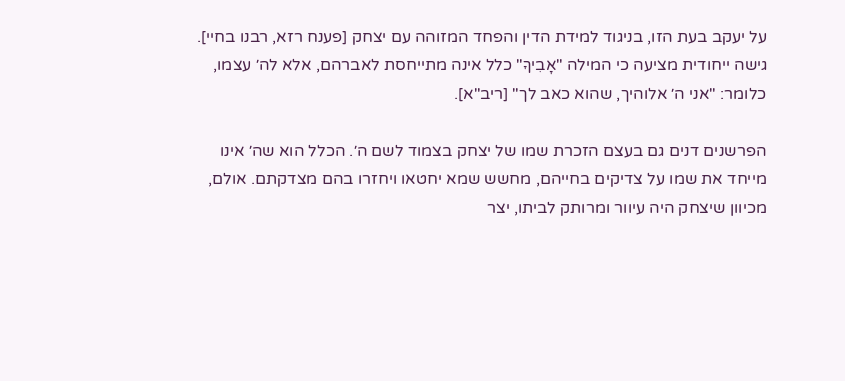על יעקב בעת הזו, בניגוד למידת הדין והפחד המזוהה עם יצחק [פענח רזא, רבנו בחיי]. גישה ייחודית מציעה כי המילה "אָבִיךָ" כלל אינה מתייחסת לאברהם, אלא לה׳ עצמו, כלומר: "אני ה׳ אלוהיך, שהוא כאב לך" [ריב"א].

הפרשנים דנים גם בעצם הזכרת שמו של יצחק בצמוד לשם ה׳. הכלל הוא שה׳ אינו מייחד את שמו על צדיקים בחייהם, מחשש שמא יחטאו ויחזרו בהם מצדקתם. אולם, מכיוון שיצחק היה עיוור ומרותק לביתו, יצר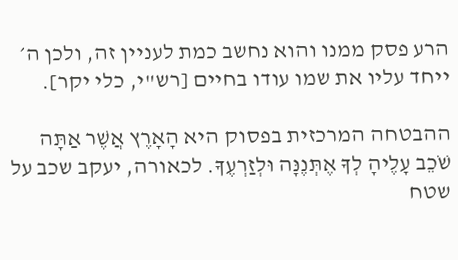הרע פסק ממנו והוא נחשב כמת לעניין זה, ולכן ה׳ ייחד עליו את שמו עודו בחיים [רש"י, כלי יקר].

ההבטחה המרכזית בפסוק היא הָאָרֶץ אֲשֶׁר אַתָּה שֹׁכֵב עָלֶיהָ לְךָ אֶתְּנֶנָּה וּלְזַרְעֶךָ. לכאורה, יעקב שכב על שטח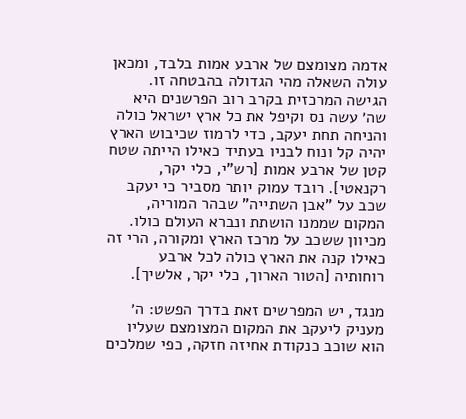אדמה מצומצם של ארבע אמות בלבד, ומכאן עולה השאלה מהי הגדולה בהבטחה זו. הגישה המרכזית בקרב רוב הפרשנים היא שה׳ עשה נס וקיפל את כל ארץ ישראל כולה והניחה תחת יעקב, כדי לרמוז שכיבוש הארץ יהיה קל ונוח לבניו בעתיד כאילו הייתה שטח קטן של ארבע אמות [רש"י, כלי יקר, רקנאטי]. רובד עמוק יותר מסביר כי יעקב שכב על "אבן השתייה" שבהר המוריה, המקום שממנו הושתת ונברא העולם כולו. מכיוון ששכב על מרכז הארץ ומקורה, הרי זה כאילו קנה את הארץ כולה לכל ארבע רוחותיה [הטור הארוך, כלי יקר, אלשיך].

מנגד, יש המפרשים זאת בדרך הפשט: ה׳ מעניק ליעקב את המקום המצומצם שעליו הוא שוכב כנקודת אחיזה חזקה, כפי שמלכים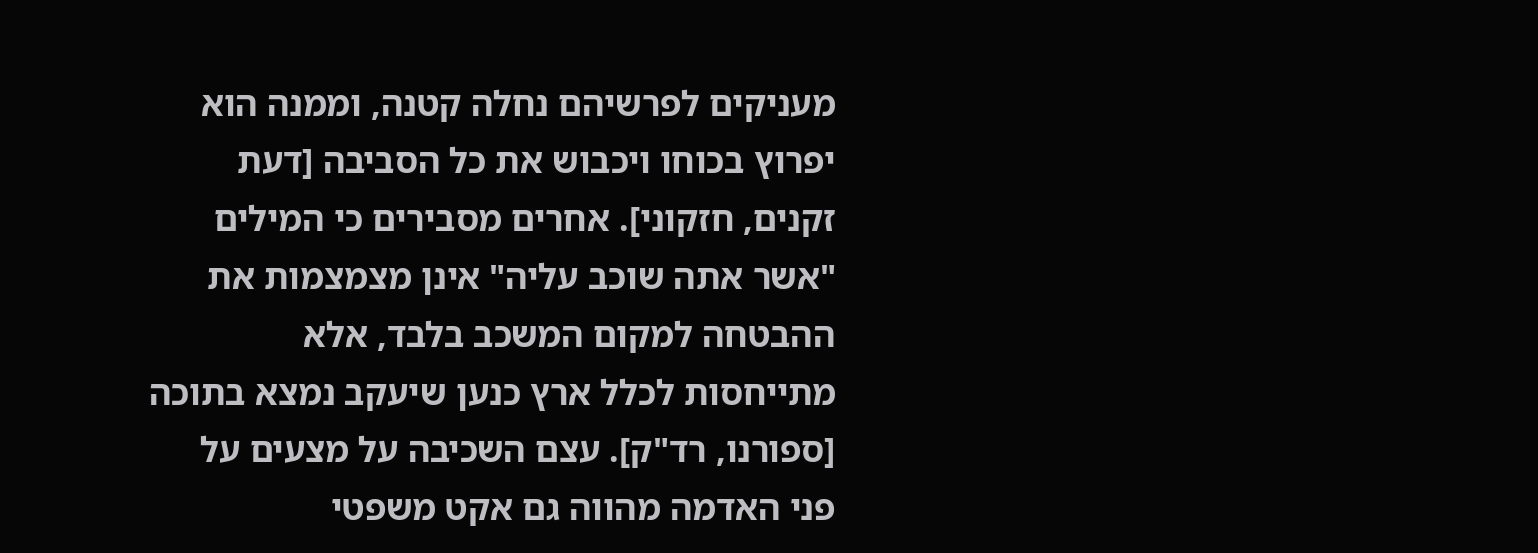מעניקים לפרשיהם נחלה קטנה, וממנה הוא יפרוץ בכוחו ויכבוש את כל הסביבה [דעת זקנים, חזקוני]. אחרים מסבירים כי המילים "אשר אתה שוכב עליה" אינן מצמצמות את ההבטחה למקום המשכב בלבד, אלא מתייחסות לכלל ארץ כנען שיעקב נמצא בתוכה [ספורנו, רד"ק]. עצם השכיבה על מצעים על פני האדמה מהווה גם אקט משפטי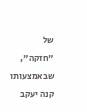של "חזקה", שבאמצעותו קנה יעקב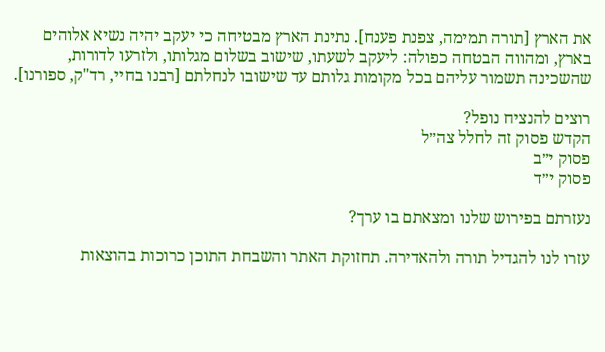את הארץ [תורה תמימה, צפנת פענח]. נתינת הארץ מבטיחה כי יעקב יהיה נשיא אלוהים בארץ, ומהווה הבטחה כפולה: ליעקב לשעתו, שישוב בשלום מגלותו, ולזרעו לדורות, שהשכינה תשמור עליהם בכל מקומות גלותם עד שישובו לנחלתם [רבנו בחיי, רד"ק, ספורנו].

רוצים להנציח נופל?
הקדש פסוק זה לחלל צה״ל
פסוק י״ב
פסוק י״ד

נעזרתם בפירוש שלנו ומצאתם בו ערך?

עזרו לנו להגדיל תורה ולהאדירה. תחזוקת האתר והשבחת התוכן כרוכות בהוצאות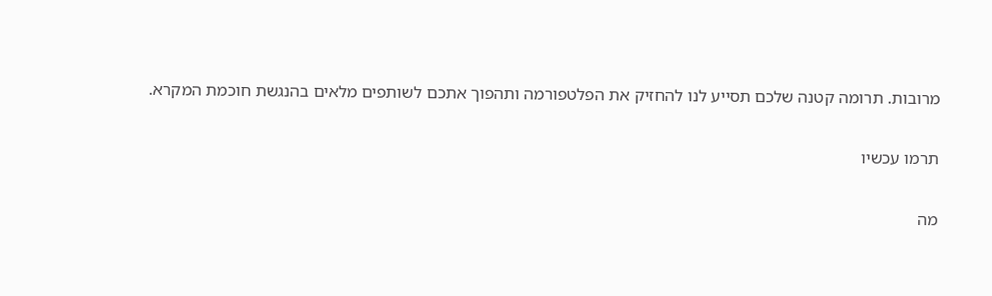מרובות. תרומה קטנה שלכם תסייע לנו להחזיק את הפלטפורמה ותהפוך אתכם לשותפים מלאים בהנגשת חוכמת המקרא.

תרמו עכשיו

מה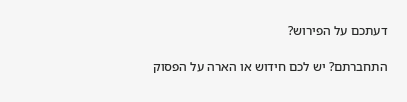דעתכם על הפירוש?

התחברתם? יש לכם חידוש או הארה על הפסוק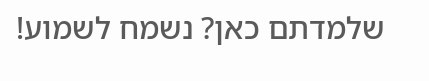שלמדתם כאן? נשמח לשמוע!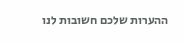ההערות שלכם חשובות לנו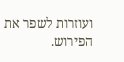ועוזרות לשפר את הפירוש.